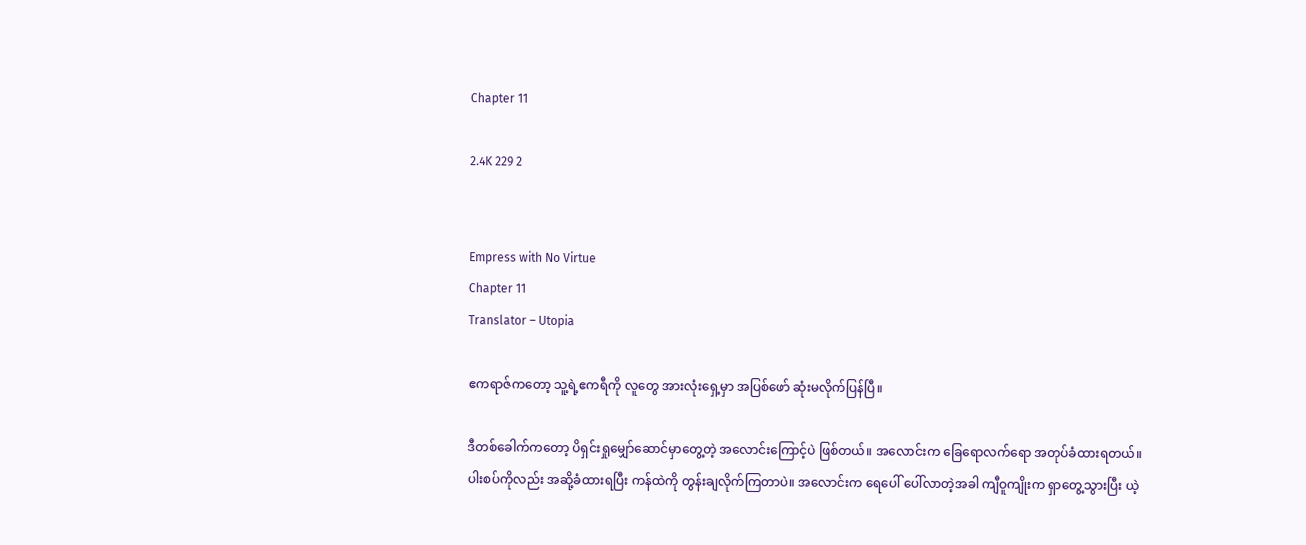Chapter 11

2.4K 229 2


Empress with No Virtue
Chapter 11
Translator – Utopia

ဧကရာဇ်ကတော့ သူ့ရဲ့ဧကရီကို လူတွေ အားလုံးရှေ့မှာ အပြစ်ဖော် ဆုံးမလိုက်ပြန်ပြီ။

ဒီတစ်ခေါက်ကတော့ ပိရှင်းရှုမျှော်ဆောင်မှာတွေ့တဲ့ အလောင်းကြောင့်ပဲ ဖြစ်တယ်။ အလောင်းက ခြေရောလက်ရော အတုပ်ခံထားရတယ်။ ပါးစပ်ကိုလည်း အဆို့ခံထားရပြီး ကန်ထဲကို တွန်းချလိုက်ကြတာပဲ။ အလောင်းက ရေ‌ပေါ် ပေါ်လာတဲ့အခါ ကျီဝူကျိုးက ရှာတွေ့သွားပြီး ယဲ့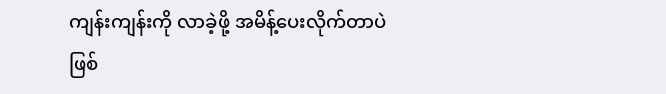ကျန်းကျန်းကို လာခဲ့ဖို့ အမိန့်ပေးလိုက်တာပဲ ဖြစ်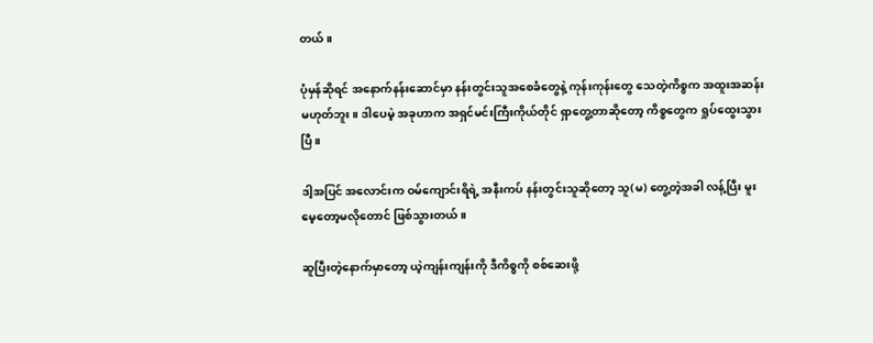တယ်။

ပုံမှန်ဆိုရင် အနောက်နန်းဆောင်မှာ နန်းတွင်းသူအစေခံတွေနဲ့ ကုန်းကုန်းတွေ သေတဲ့ကိစ္စက အထူးအဆန်း မဟုတ်ဘူး။ ဒါပေမဲ့ အခုဟာက အရှင်မင်းကြီးကိုယ်တိုင် ရှာတွေ့တာဆိုတော့ ကိစ္စတွေက ရှုပ်ထွေးသွားပြီ။

ဒါ့အပြင် အလောင်းက ဝမ်ကျောင်းရိရဲ့ အနီးကပ် နန်းတွင်းသူဆိုတော့ သူ(မ) တွေ့တဲ့အခါ လန့်ပြီး မူးမေ့တော့မလိုတောင် ဖြစ်သွားတယ်။

ဆူပြီးတဲ့နောက်မှာတော့ ယဲ့ကျန်းကျန်းကို ဒီကိစ္စကို စစ်ဆေးဖို့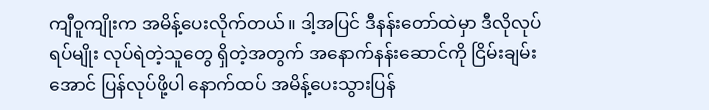ကျီဝူကျိုးက အမိန့်ပေးလိုက်တယ်။ ဒါ့အပြင် ဒီနန်းတော်ထဲမှာ ဒီလိုလုပ်ရပ်မျိုး လုပ်ရဲတဲ့သူတွေ ရှိတဲ့အတွက် အနောက်နန်းဆောင်ကို ငြိမ်းချမ်းအောင် ပြန်လုပ်ဖို့ပါ နောက်ထပ် အမိန့်ပေးသွားပြန်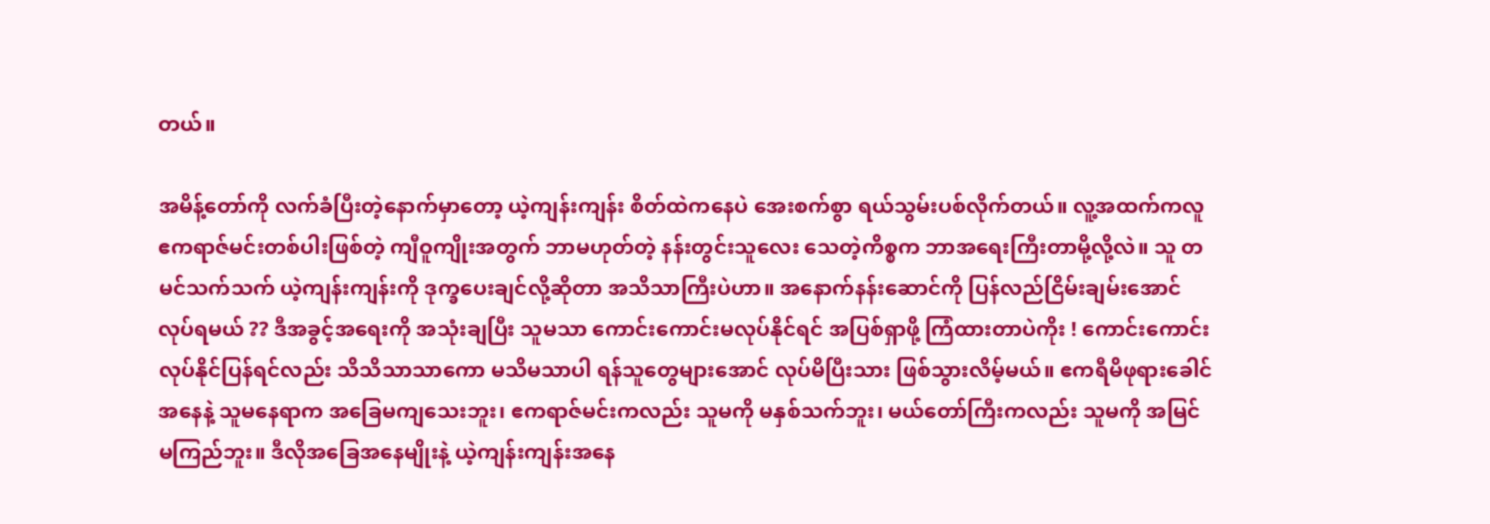တယ်။

အမိန့်တော်ကို လက်ခံပြီးတဲ့နောက်မှာတော့ ယဲ့ကျန်းကျန်း စိတ်ထဲကနေပဲ အေးစက်စွာ ရယ်သွမ်းပစ်လိုက်တယ်။ လူ့အထက်ကလူ ဧကရာဇ်မင်းတစ်ပါးဖြစ်တဲ့ ကျီဝူကျိုးအတွက် ဘာမဟုတ်တဲ့ နန်းတွင်းသူလေး သေတဲ့ကိစ္စက ဘာအရေးကြီးတာမို့လို့လဲ။ သူ တမင်သက်သက် ယဲ့ကျန်းကျန်းကို ဒုက္ခပေးချင်လို့ဆိုတာ အသိသာကြီးပဲဟာ။ အနောက်နန်းဆောင်ကို ပြန်လည်ငြိမ်းချမ်းအောင် လုပ်ရမယ် ?? ဒီအခွင့်အရေးကို အသုံးချပြီး သူမသာ ကောင်းကောင်းမလုပ်နိုင်ရင် အပြစ်ရှာဖို့ ကြံထားတာပဲကိုး ! ကောင်းကောင်း လုပ်နိုင်ပြန်ရင်လည်း သိသိသာသာကော မသိမသာပါ ရန်သူတွေများအောင် လုပ်မိပြီးသား ဖြစ်သွားလိမ့်မယ်။ ဧကရီမိဖုရားခေါင်အနေနဲ့ သူမနေရာက အခြေမကျသေးဘူး၊ ဧကရာဇ်မင်းကလည်း သူမကို မနှစ်သက်ဘူး၊ မယ်တော်ကြီးကလည်း သူမကို အမြင် မကြည်ဘူး။ ဒီလိုအခြေအနေမျိုးနဲ့ ယဲ့ကျန်းကျန်းအနေ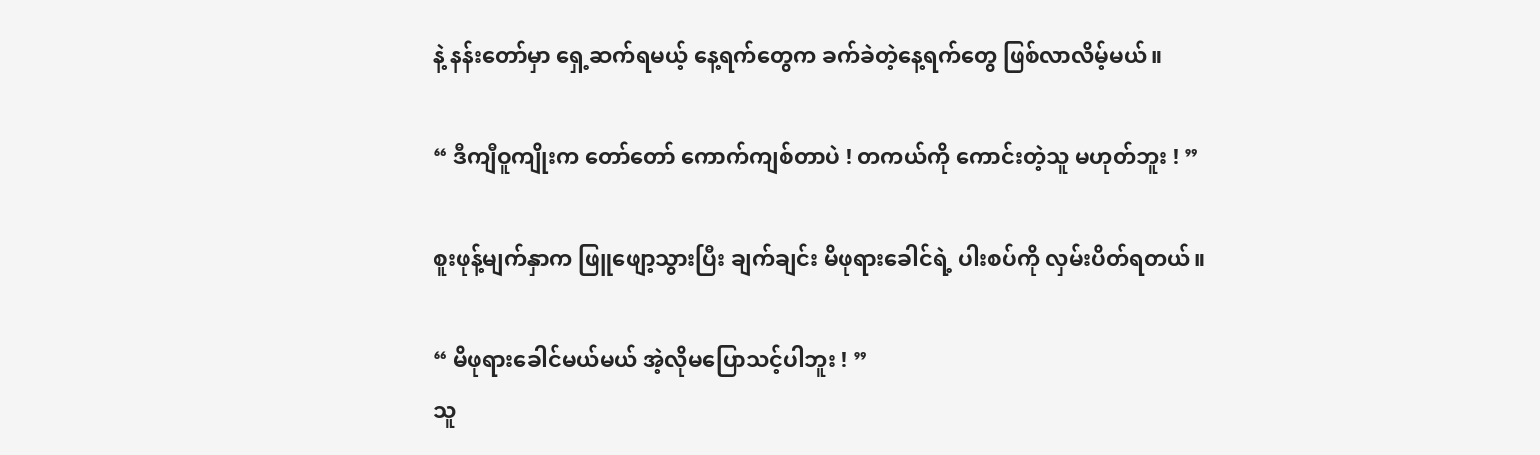နဲ့ နန်းတော်မှာ ရှေ့ဆက်ရမယ့် နေ့ရက်တွေက ခက်ခဲတဲ့နေ့ရက်တွေ ဖြစ်လာလိမ့်မယ်။

“ ဒီကျီဝူကျိုးက တော်တော် ကောက်ကျစ်တာပဲ ! တကယ်ကို ကောင်းတဲ့သူ မဟုတ်ဘူး ! ”

စူးဖုန့်မျက်နှာက ဖြူဖျော့သွားပြီး ချက်ချင်း မိဖုရားခေါင်ရဲ့ ပါးစပ်ကို လှမ်းပိတ်ရတယ်။

“ မိဖုရား‌ခေါင်မယ်မယ် အဲ့လိုမပြောသင့်ပါဘူး ! ”
သူ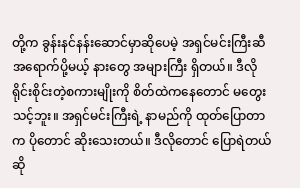တို့က ခွန်းနင်နန်းဆောင်မှာဆိုပေမဲ့ အရှင်မင်းကြီးဆီ အရောက်ပို့မယ့် နားတွေ အများကြီး ရှိတယ်။ ဒီလိုရိုင်းစိုင်းတဲ့စကားမျိုးကို စိတ်ထဲကနေတောင် မတွေးသင့်ဘူး။ အရှင်မင်းကြီးရဲ့ နာမည်ကို ထုတ်ပြောတာက ပိုတောင် ဆိုးသေးတယ်။ ဒီလိုတောင် ပြောရဲတယ်ဆို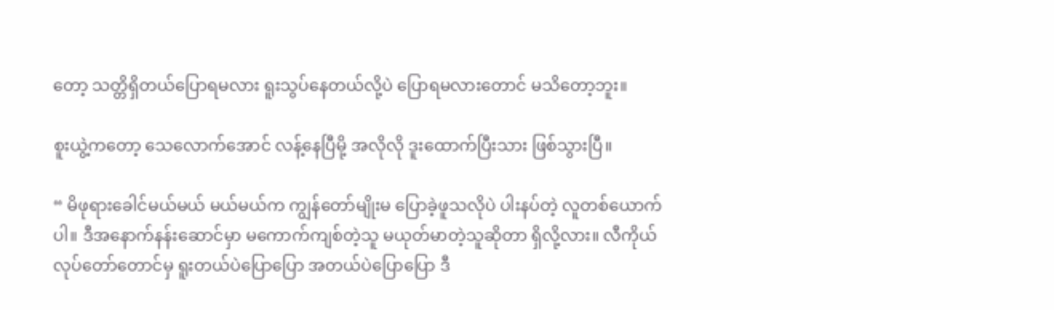တော့ သတ္တိရှိတယ်ပြောရမလား ရူးသွပ်နေတယ်လို့ပဲ ပြောရမလားတောင် မသိတော့ဘူး။

စူးယွဲ့ကတော့ သေလောက်အောင် လန့်နေပြီမို့ အလိုလို ဒူးထောက်ပြီးသား ဖြစ်သွားပြီ။

“ မိဖုရား‌ခေါင်မယ်မယ် မယ်မယ်က ကျွန်တော်မျိုးမ ပြောခဲ့ဖူသလိုပဲ ပါးနပ်တဲ့ လူတစ်ယောက်ပါ။ ဒီအနောက်နန်းဆောင်မှာ မကောက်ကျစ်တဲ့သူ မယုတ်မာတဲ့သူဆိုတာ ရှိလို့လား။ လီကိုယ်လုပ်တော်တောင်မှ ရူးတယ်ပဲပြောပြော အတယ်ပဲပြောပြော ဒီ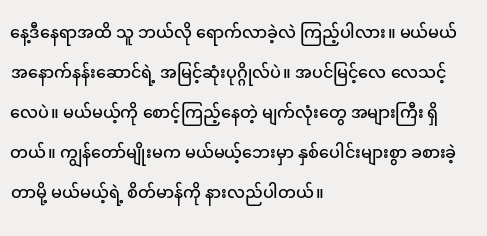နေ့ဒီနေရာအထိ သူ ဘယ်လို ရောက်လာခဲ့လဲ ကြည့်ပါလား။ မယ်မယ် အနောက်နန်းဆောင်ရဲ့ အမြင့်ဆုံးပုဂ္ဂိုလ်ပဲ။ အပင်မြင့်လေ လေသင့်လေပဲ။ မယ်မယ့်ကို စောင့်ကြည့်နေတဲ့ မျက်လုံးတွေ အများကြီး ရှိတယ်။ ကျွန်တော်မျိုးမက မယ်မယ့်ဘေးမှာ နှစ်ပေါင်းများစွာ ခစားခဲ့တာမို့ မယ်မယ့်ရဲ့ စိတ်မာန်ကို နားလည်ပါတယ်။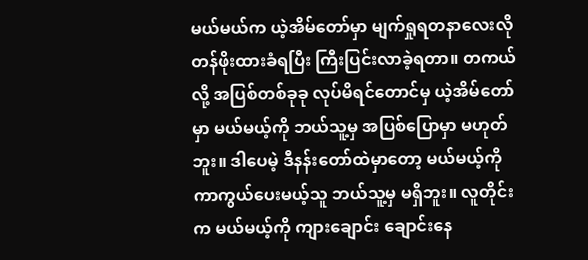မယ်မယ်က ယဲ့အိမ်တော်မှာ မျက်ရှုရတနာလေးလို တန်ဖိုးထားခံရပြီး ကြီးပြင်းလာခဲ့ရတာ။ တကယ်လို့ အပြစ်တစ်ခုခု လုပ်မိရင်တောင်မှ ယဲ့အိမ်တော်မှာ မယ်မယ့်ကို ဘယ်သူ့မှ အပြစ်‌ပြောမှာ မဟုတ်ဘူး။ ဒါပေမဲ့ ဒီနန်းတော်ထဲမှာတော့ မယ်မယ့်ကို ကာကွယ်ပေးမယ့်သူ ဘယ်သူ့မှ မရှိဘူး။ လူတိုင်းက မယ်မယ့်ကို ကျားချောင်း ချောင်းနေ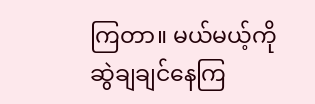ကြတာ။ မယ်မယ့်ကို ဆွဲချချင်နေကြ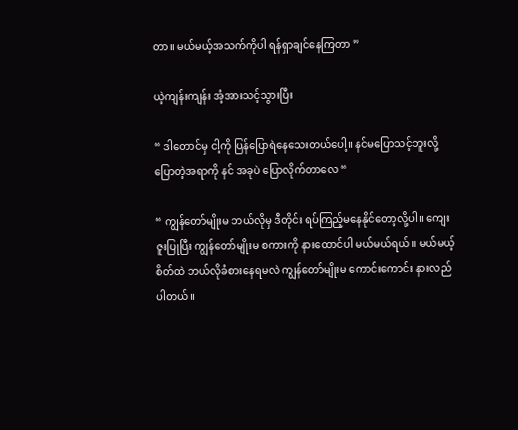တာ။ မယ်မယ့်အသက်ကိုပါ ရန်ရှာချင်နေကြတာ ”

ယဲ့ကျန်းကျန်း အံ့အားသင့်သွားပြီး

“ ဒါတောင်မှ ငါ့ကို ပြန်ပြောရဲနေသေးတယ်ပေါ့။ နင်မပြောသင့်ဘူးလို့ ပြောတဲ့အရာကို နင် အခုပဲ ပြောလိုက်တာလေ “

“ ကျွန်တော်မျိုးမ ဘယ်လိုမှ ဒီတိုင်း ရပ်ကြည့်မနေနိုင်တော့လို့ပါ။ ကျေးဇူးပြုပြီး ကျွန်တော်မျိုးမ စကားကို နားထောင်ပါ မယ်မယ်ရယ်။ မယ်မယ့်စိတ်ထဲ ဘယ်လိုခံစားနေရမလဲ ကျွန်တော်မျိုးမ ကောင်းကောင်း နားလည်ပါတယ်။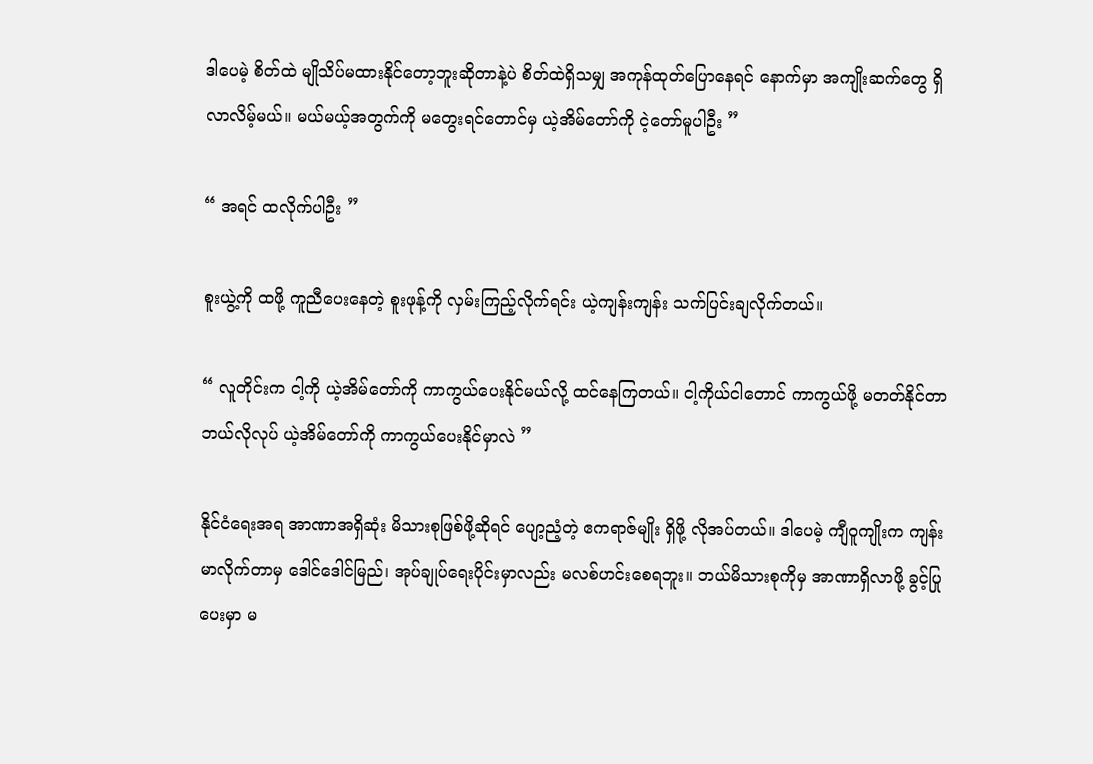ဒါပေမဲ့ စိတ်ထဲ မျိုသိပ်မထားနိုင်တော့ဘူးဆိုတာနဲ့ပဲ စိတ်ထဲရှိသမျှ အကုန်ထုတ်ပြောနေရင် နောက်မှာ အကျိုးဆက်တွေ ရှိလာလိမ့်မယ်။ မယ်မယ့်အတွက်ကို မတွေးရင်တောင်မှ ယဲ့အိမ်တော်ကို ငဲ့တော်မူပါဦး ”

“ အရင် ထလိုက်ပါဦး ”

စူးယွဲ့ကို ထဖို့ ကူညီပေးနေတဲ့ စူးဖုန့်ကို လှမ်းကြည့်လိုက်ရင်း ယဲ့ကျန်းကျန်း သက်ပြင်းချလိုက်တယ်။

“ လူတိုင်းက ငါ့ကို ယဲ့အိမ်တော်ကို ကာကွယ်ပေးနိုင်မယ်လို့ ထင်နေကြတယ်။ ငါ့ကိုယ်ငါတောင် ကာကွယ်ဖို့ မတတ်နိုင်တာ ဘယ်လိုလုပ် ယဲ့အိမ်တော်ကို ကာကွယ်ပေးနိုင်မှာလဲ ”

နိုင်ငံရေးအရ အာဏာအရှိဆုံး မိသားစုဖြစ်ဖို့ဆိုရင် ပျော့ညံ့တဲ့ ဧကရာဇ်မျိုး ရှိဖို့ လိုအပ်တယ်။ ဒါပေမဲ့ ကျီဝူကျိုးက ကျန်းမာလိုက်တာမှ ဒေါင်ဒေါင်မြည်၊ အုပ်ချုပ်ရေးပိုင်းမှာလည်း မလစ်ဟင်းစေရဘူး။ ဘယ်မိသားစုကိုမှ အာဏာရှိလာဖို့ ခွင့်ပြုပေးမှာ မ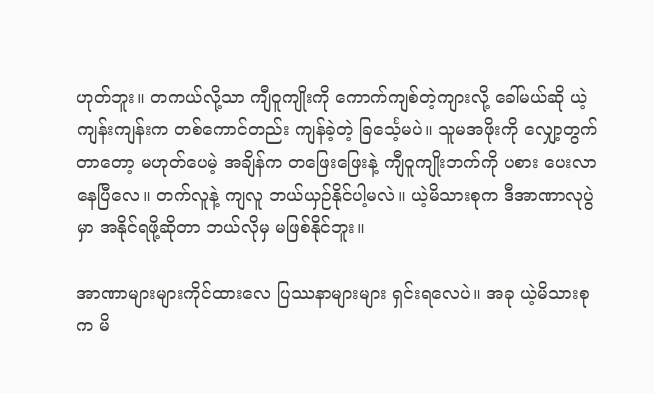ဟုတ်ဘူး။ တကယ်လို့သာ ကျီဝူကျိုးကို ကောက်ကျစ်တဲ့ကျားလို့ ခေါ်မယ်ဆို ယဲ့ကျန်းကျန်းက တစ်ကောင်တည်း ကျန်ခဲ့တဲ့ ခြင်္သေ့မပဲ။ သူမအဖိုးကို လျှော့တွက်တာတော့ မဟုတ်ပေမဲ့ အချိန်က တဖြေးဖြေးနဲ့ ကျီဝူကျိုးဘက်ကို ပစား ပေးလာနေပြီလေ။ တက်လူနဲ့ ကျလူ ဘယ်ယှဉ်နိုင်ပါ့မလဲ။ ယဲ့မိသားစုက ဒီအာဏာလုပွဲမှာ အနိုင်ရဖို့ဆိုတာ ဘယ်လိုမှ မဖြစ်နိုင်ဘူး။

အာဏာများများကိုင်ထားလေ ပြဿနာများများ ရှင်းရလေပဲ။ အခု ယဲ့မိသားစုက မိ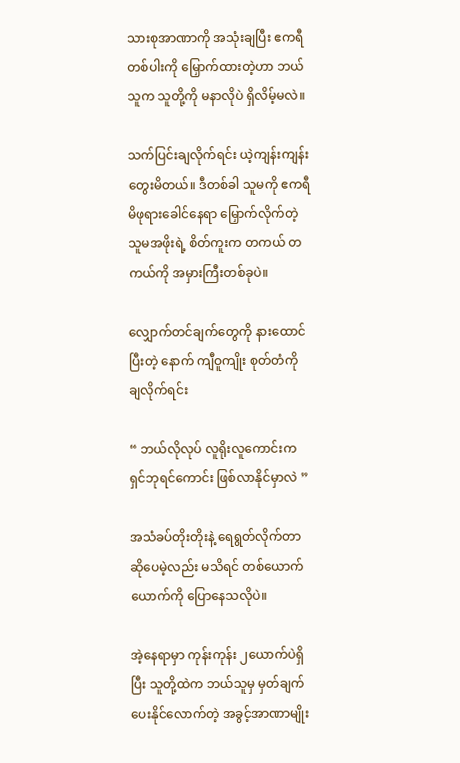သားစုအာဏာကို အသုံးချပြီး ဧကရီတစ်ပါးကို မြှောက်ထားတဲ့ဟာ ဘယ်သူက သူတို့ကို မနာလိုပဲ ရှိလိမ့်မလဲ။

သက်ပြင်းချလိုက်ရင်း ယဲ့ကျန်းကျန်း တွေးမိတယ်။ ဒီတစ်ခါ သူမကို ဧကရီမိဖုရားခေါင်နေရာ မြှောက်လိုက်တဲ့ သူမအဖိုးရဲ့ စိတ်ကူးက တကယ် တကယ်ကို အမှားကြီးတစ်ခုပဲ။

လျှောက်တင်ချက်တွေကို နားထောင်ပြီးတဲ့ နောက် ကျီဝူကျိုး စုတ်တံကို ချလိုက်ရင်း

“ ဘယ်လိုလုပ် လူ‌ရိုးလူကောင်းက ရှင်ဘုရင်ကောင်း ဖြစ်လာနိုင်မှာလဲ ”

အသံခပ်တိုးတိုးနဲ့ ရေရွတ်လိုက်တာ ဆိုပေမဲ့လည်း မသိရင် တစ်ယောက်ယောက်ကို ပြောနေသလိုပဲ။

အဲ့နေရာမှာ ကုန်းကုန်း ၂ယောက်ပဲရှိပြီး သူတို့ထဲက ဘယ်သူမှ မှတ်ချက်ပေးနိုင်လောက်တဲ့ အခွင့်အာဏာမျိုး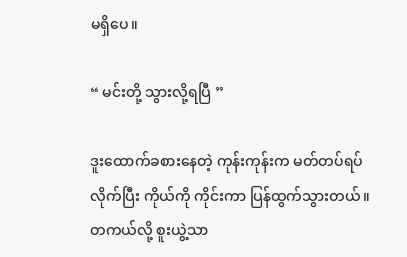မရှိပေ။

“ မင်းတို့ သွားလို့ရပြီ ”

ဒူးထောက်ခစားနေတဲ့ ကုန်းကုန်းက မတ်တပ်ရပ်လိုက်ပြီး ကိုယ်ကို ကိုင်းကာ ပြန်ထွက်သွားတယ်။ တကယ်လို့ စူးယွဲ့သာ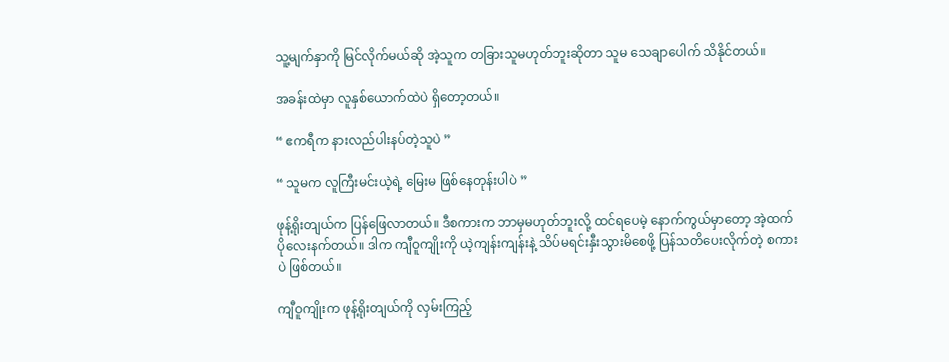သူ့မျက်နှာကို မြင်လိုက်မယ်ဆို အဲ့သူက တခြားသူမဟုတ်ဘူးဆိုတာ သူမ သေချာပေါက် သိနိုင်တယ်။

အခန်းထဲမှာ လူနှစ်ယောက်ထဲပဲ ရှိတော့တယ်။

“ ဧကရီက နားလည်ပါးနပ်တဲ့သူပဲ ”

“ သူမက လူကြီးမင်းယဲ့ရဲ့ မြေးမ ဖြစ်နေတုန်းပါပဲ ”

ဖုန့်ရိုးတျယ်က ပြန်‌ဖြေလာတယ်။ ဒီစကားက ဘာမှမဟုတ်ဘူးလို့ ထင်ရပေမဲ့ နောက်ကွယ်မှာတော့ အဲ့ထက်ပိုလေးနက်တယ်။ ဒါက ကျီဝူကျိုးကို ယဲ့ကျန်းကျန်းနဲ့ သိပ်မရင်းနှီးသွားမိစေဖို့ ပြန်သတိပေးလိုက်တဲ့ စကားပဲ ဖြစ်တယ်။

ကျီဝူကျိုးက ဖုန့်ရိုးတျယ်ကို လှမ်းကြည့်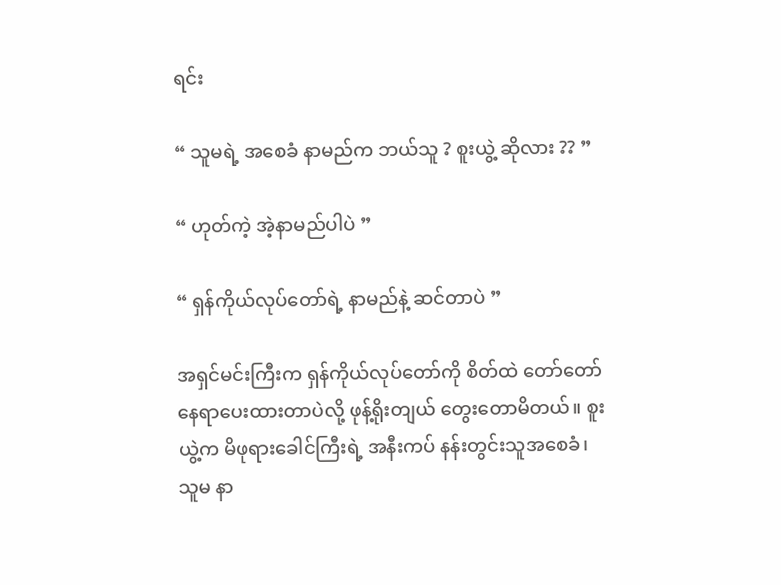ရင်း

“ သူမရဲ့ အစေခံ နာမည်က ဘယ်သူ ? စူးယွဲ့ ဆိုလား ?? ”

“ ဟုတ်ကဲ့ အဲ့နာမည်ပါပဲ ”

“ ရှန်ကိုယ်လုပ်တော်ရဲ့ နာမည်နဲ့ ဆင်တာပဲ ”

အရှင်မင်းကြီးက ရှန်ကိုယ်လုပ်တော်ကို စိတ်ထဲ တော်တော် နေရာပေးထားတာပဲလို့ ဖုန့်ရိုးတျယ် တွေးတောမိတယ်။ စူးယွဲ့က မိဖုရားခေါင်ကြီးရဲ့ အနီးကပ် နန်းတွင်းသူအစေခံ၊ သူမ နာ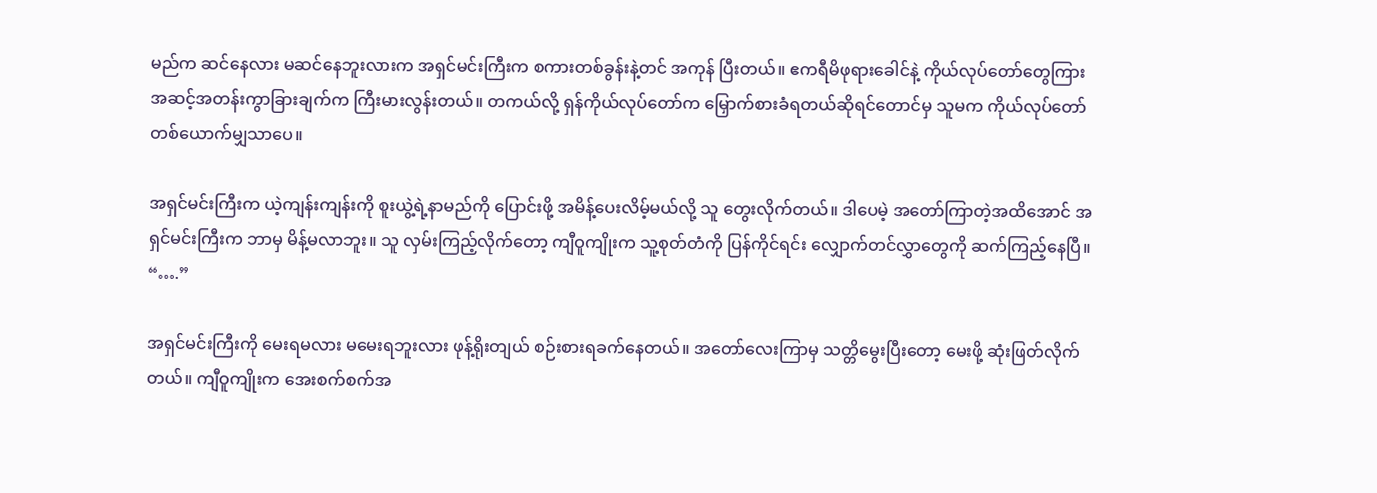မည်က ဆင်နေလား မဆင်နေဘူးလားက အရှင်မင်းကြီးက စကားတစ်ခွန်းနဲ့တင် အကုန် ပြီးတယ်။ ဧကရီမိဖုရားခေါင်နဲ့ ကိုယ်လုပ်တော်တွေကြား အဆင့်အတန်းကွာခြားချက်က ကြီးမားလွန်းတယ်။ တကယ်လို့ ရှန်ကိုယ်လုပ်တော်က မြှောက်စားခံရတယ်ဆိုရင်တောင်မှ သူမက ကိုယ်လုပ်တော်တစ်ယောက်မျှသာပေ။

အရှင်မင်းကြီးက ယဲ့ကျန်းကျန်းကို စူးယွဲ့ရဲ့နာမည်ကို ပြောင်းဖို့ အမိန့်ပေးလိမ့်မယ်လို့ သူ တွေးလိုက်တယ်။ ဒါပေမဲ့ အတော်ကြာတဲ့အထိအောင် အရှင်မင်းကြီးက ဘာမှ မိန့်မလာဘူး။ သူ လှမ်းကြည့်လိုက်တော့ ကျီဝူကျိုးက သူ့စုတ်တံကို ပြန်ကိုင်ရင်း လျှောက်တင်လွှာတွေကို ဆက်ကြည့်နေပြီ။
“….”

အရှင်မင်းကြီးကို မေးရမလား မမေးရဘူးလား ဖုန့်ရိုးတျယ် စဉ်းစားရခက်နေတယ်။ အတော်လေးကြာမှ သတ္တိမွေးပြီးတော့ မေးဖို့ ဆုံးဖြတ်လိုက်တယ်။ ကျီဝူကျိုးက အေးစက်စက်အ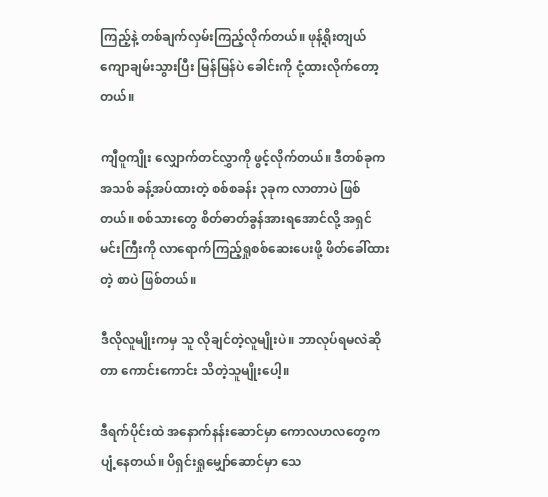ကြည့်နဲ့ တစ်ချက်လှမ်းကြည့်လိုက်တယ်။ ဖုန့်ရိုးတျယ် ကျောချမ်းသွားပြီး မြန်မြန်ပဲ ခေါင်းကို ငုံ့ထားလိုက်တော့တယ်။

ကျီဝူကျိုး လျှောက်တင်လွှာကို ဖွင့်လိုက်တယ်။ ဒီတစ်ခုက အသစ် ခန့်အပ်ထားတဲ့ စစ်စခန်း ၃ခုက လာတာပဲ ဖြစ်တယ်။ စစ်သားတွေ စိတ်ဓာတ်ခွန်အားရအောင်လို့ အရှင်မင်းကြီးကို လာရောက်ကြည့်ရှုစစ်ဆေးပေးဖို့ ဖိတ်ခေါ်ထားတဲ့ စာပဲ ဖြစ်တယ်။

ဒီလိုလူမျိုးကမှ သူ လိုချင်တဲ့လူမျိုးပဲ။ ဘာလုပ်ရမလဲဆိုတာ ကောင်းကောင်း သိတဲ့သူမျိုးပေါ့။

ဒီရက်ပိုင်းထဲ အနောက်နန်းဆောင်မှာ ကောလဟလတွေက ပျံ့နေတယ်။ ပိရှင်းရှုမျှော်ဆောင်မှာ သေ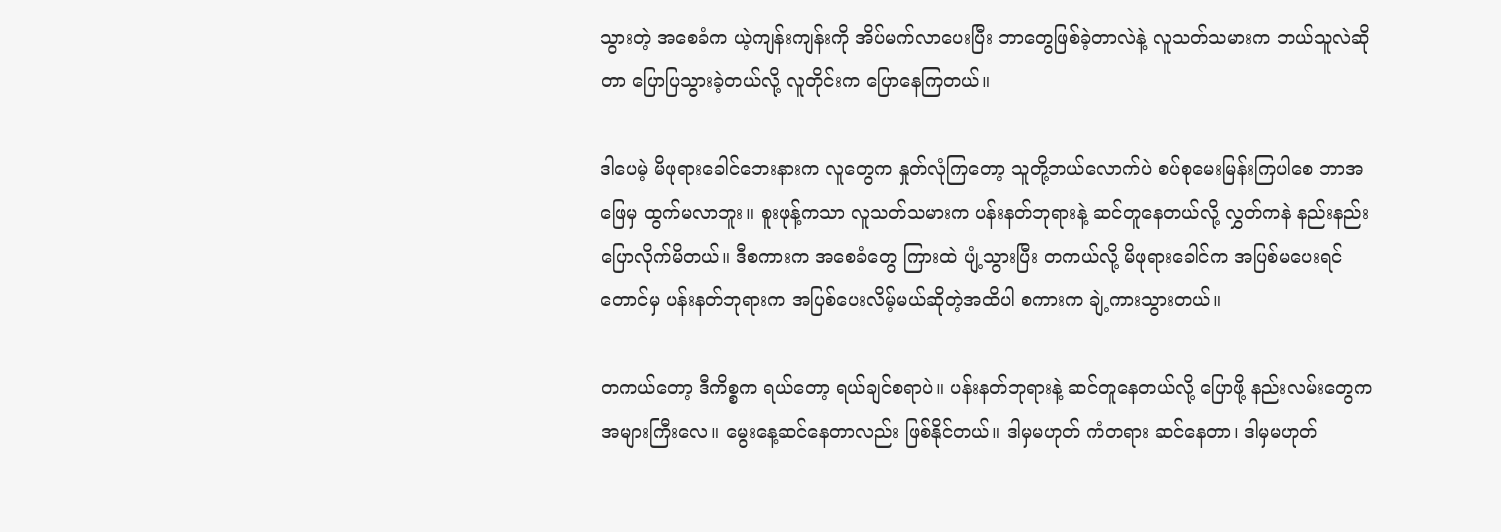သွားတဲ့ အစေခံက ယဲ့ကျန်းကျန်းကို အိပ်မက်လာပေးပြီး ဘာတွေဖြစ်ခဲ့တာလဲနဲ့ လူသတ်သမားက ဘယ်သူလဲဆိုတာ ပြောပြသွားခဲ့တယ်လို့ လူတိုင်းက ပြောနေကြတယ်။

ဒါပေမဲ့ မိဖုရားခေါင်ဘေးနားက လူတွေက နှုတ်လုံကြတော့ သူတို့ဘယ်လောက်ပဲ စပ်စုမေးမြန်းကြပါစေ ဘာအဖြေမှ ထွက်မလာဘူး။ စူးဖုန့်ကသာ လူသတ်သမားက ပန်းနတ်ဘုရားနဲ့ ဆင်တူနေတယ်လို့ လွှတ်ကနဲ နည်းနည်း ပြောလိုက်မိတယ်။ ဒီစကားက အစေခံတွေ ကြားထဲ ပျံ့သွားပြီး တကယ်လို့ မိဖုရားခေါင်က အပြစ်‌မပေးရင်တောင်မှ ပန်းနတ်ဘုရားက အပြစ်ပေးလိမ့်မယ်ဆိုတဲ့အထိပါ စကားက ချဲ့ကားသွားတယ်။

တကယ်တော့ ဒီကိစ္စက ရယ်တော့ ရယ်ချင်စရာပဲ။ ပန်းနတ်ဘုရားနဲ့ ဆင်တူနေတယ်လို့ ပြောဖို့ နည်းလမ်းတွေက အများကြီးလေ။ မွေးနေ့ဆင်နေတာလည်း ဖြစ်နိုင်တယ်။ ဒါမှမဟုတ် ကံတရား ဆင်နေတာ၊ ဒါမှမဟုတ်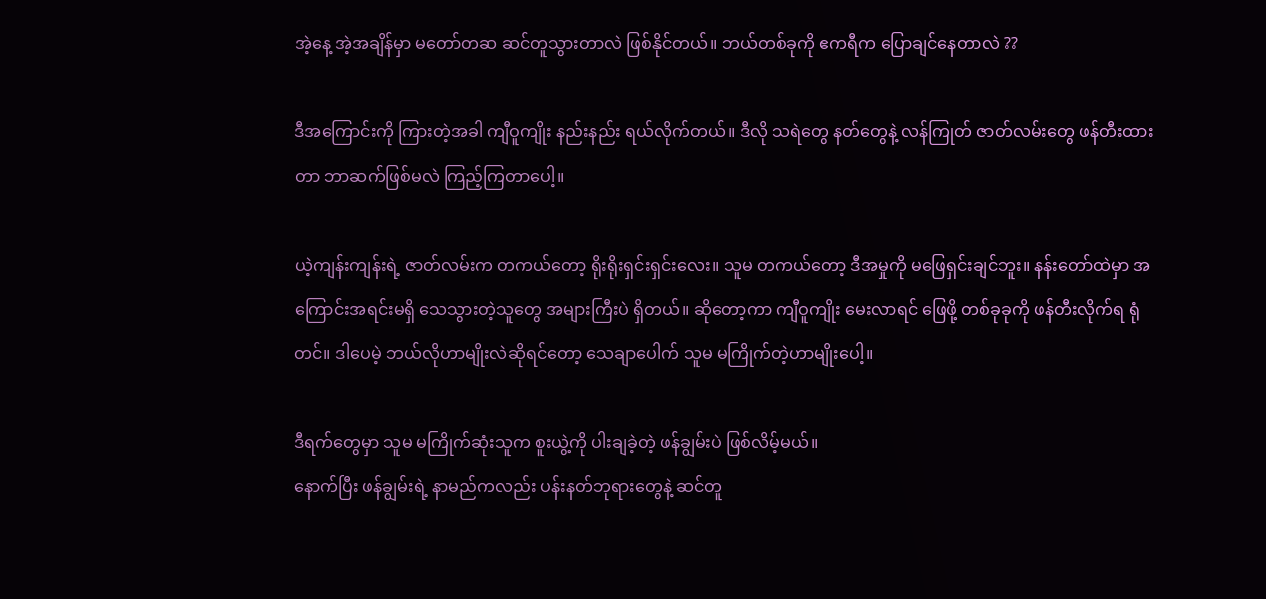အဲ့နေ့ အဲ့အချိန်မှာ မတော်တဆ ဆင်တူသွားတာလဲ ဖြစ်နိုင်တယ်။ ဘယ်တစ်ခုကို ဧကရီက ပြောချင်နေတာလဲ ??

ဒီအကြောင်းကို ကြားတဲ့အခါ ကျီဝူကျိုး နည်းနည်း ရယ်လိုက်တယ်။ ဒီလို သရဲတွေ နတ်တွေနဲ့ လန်ကြုတ် ဇာတ်လမ်းတွေ ဖန်တီးထားတာ ဘာဆက်ဖြစ်မလဲ ကြည့်ကြတာပေါ့။

ယဲ့ကျန်းကျန်းရဲ့ ဇာတ်လမ်းက တကယ်တော့ ရိုးရိုးရှင်းရှင်းလေး။ သူမ တကယ်တော့ ဒီအမှုကို မဖြေရှင်းချင်ဘူး။ နန်းတော်ထဲမှာ အကြောင်းအရင်းမရှိ သေသွားတဲ့သူတွေ အများကြီးပဲ ရှိတယ်။ ဆိုတော့ကာ ကျီဝူကျိုး မေးလာရင် ဖြေဖို့ တစ်ခုခုကို ဖန်တီးလိုက်ရ ရုံတင်။ ဒါပေမဲ့ ဘယ်လိုဟာမျိုးလဲဆိုရင်တော့ သေချာ‌ပေါက် သူမ မကြိုက်တဲ့ဟာမျိုးပေါ့။

ဒီရက်တွေမှာ သူမ မကြိုက်ဆုံးသူက စူးယွဲ့ကို ပါးချခဲ့တဲ့ ဖန်ချွမ်းပဲ ဖြစ်လိမ့်မယ်။
နောက်ပြီး ဖန်ချွမ်းရဲ့ နာမည်ကလည်း ပန်းနတ်ဘုရားတွေနဲ့ ဆင်တူ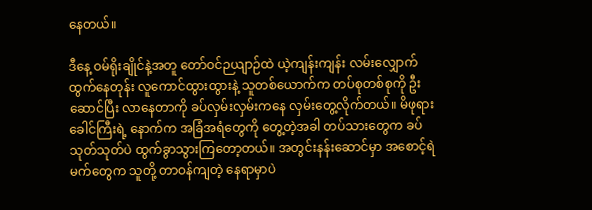နေတယ်။

ဒီနေ့ ဝမ်ရိုးချိုင်နဲ့အတူ တော်ဝင်ဉယျာဉ်ထဲ ယဲ့ကျန်းကျန်း လမ်းလျှောက်ထွက်နေတုန်း လူကောင်ထွားထွားနဲ့ သူတစ်ယောက်က တပ်စုတစ်စုကို ဦးဆောင်ပြီး လာနေတာကို ခပ်လှမ်းလှမ်းကနေ လှမ်းတွေ့လိုက်တယ်။ မိဖုရားခေါင်ကြီးရဲ့ နောက်က အခြံအရံတွေကို တွေ့တဲ့အခါ တပ်သားတွေက ခပ်သုတ်သုတ်ပဲ ထွက်ခွာသွားကြတော့တယ်။ အတွင်းနန်းဆောင်မှာ အစောင့်ရဲမက်တွေက သူတို့ တာဝန်ကျတဲ့ နေရာမှာပဲ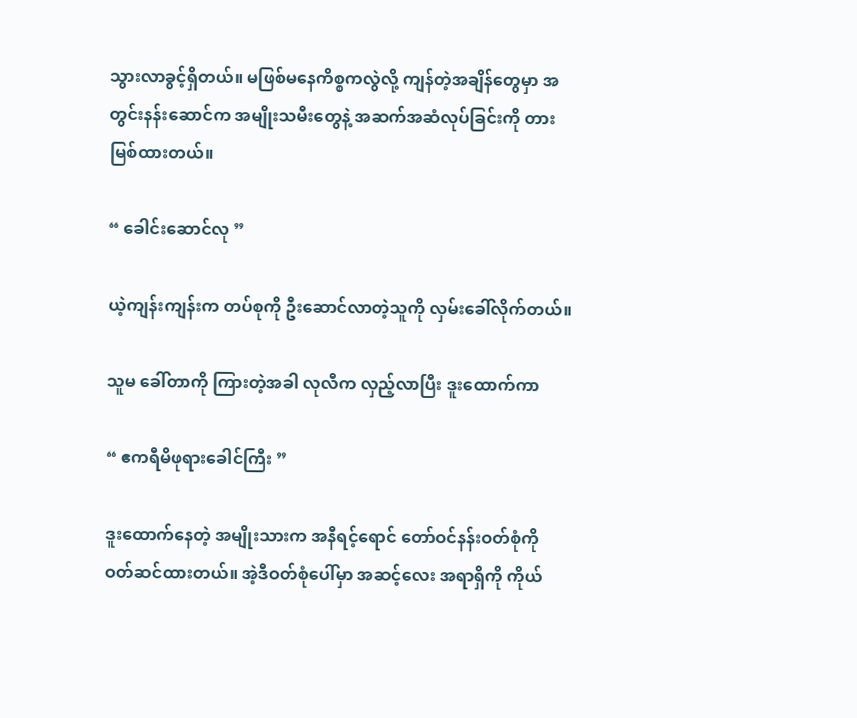သွားလာခွင့်ရှိတယ်။ မဖြစ်မနေကိစ္စကလွဲလို့ ကျန်တဲ့အချိန်တွေမှာ အတွင်းနန်းဆောင်က အမျိုးသမီးတွေနဲ့ အဆက်အဆံလုပ်ခြင်းကို တားမြစ်ထားတယ်။

“ ခေါင်းဆောင်လု ”

ယဲ့ကျန်းကျန်းက တပ်စုကို ဦးဆောင်လာတဲ့သူကို လှမ်းခေါ်လိုက်တယ်။

သူမ ခေါ်တာကို ကြားတဲ့အခါ လုလီက လှည့်လာပြီး ဒူးထောက်ကာ

“ ဧကရီမိဖုရားခေါင်ကြီး ”

ဒူးထောက်နေတဲ့ အမျိုးသားက အနီရင့်ရောင် တော်ဝင်နန်းဝတ်စုံကို ဝတ်ဆင်ထားတယ်။ အဲ့ဒီဝတ်စုံပေါ်မှာ အဆင့်လေး အရာရှိကို ကိုယ်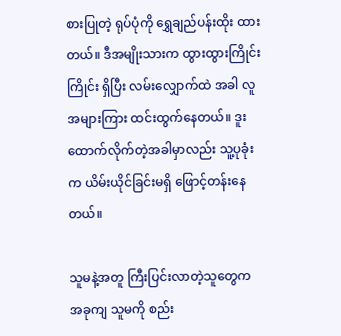စားပြုတဲ့ ရုပ်ပုံကို ရွှေချည်ပန်းထိုး ထားတယ်။ ဒီအမျိုးသားက ထွားထွားကြိုင်းကြိုင်း ရှိပြီး လမ်းလျှောက်ထဲ အခါ လူအများကြား ထင်းထွက်နေတယ်။ ဒူးထောက်လိုက်တဲ့အခါမှာလည်း သူ့ပုခုံးက ယိမ်းယိုင်ခြင်းမရှိ ဖြောင့်တန်းနေတယ်။

သူမနဲ့အတူ ကြီးပြင်းလာတဲ့သူတွေက အခုကျ သူမကို စည်း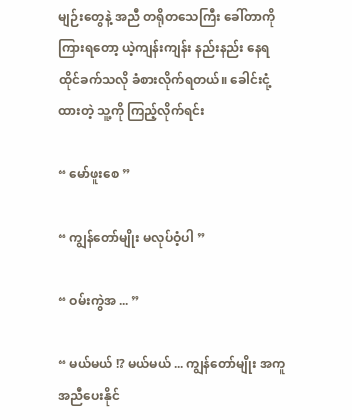မျဉ်းတွေနဲ့ အညီ တရိုတသေကြီး ခေါ်တာကို ကြားရတော့ ယဲ့ကျန်းကျန်း နည်းနည်း နေရထိုင်ခက်သလို ခံစားလိုက်ရတယ်။ ခေါင်းငုံ့ထားတဲ့ သူ့ကို ကြည့်လိုက်ရင်း

“ မော်ဖူးစေ ”

“ ကျွန်တော်မျိုး မလုပ်ဝံ့ပါ ”

“ ဝမ်းကွဲအ ... ”

“ မယ်မယ် !? မယ်မယ် ... ကျွန်တော်မျိုး အကူအညီပေးနိုင်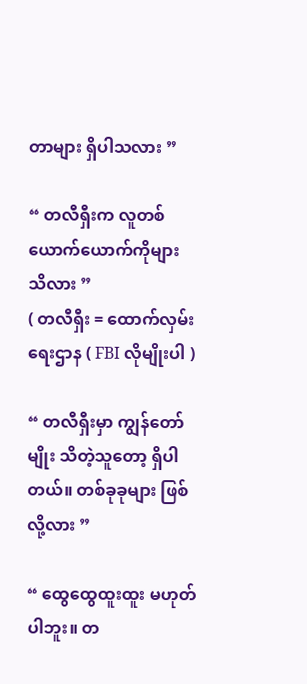တာများ ရှိပါသလား ”

“ တလီရှီးက လူတစ်ယောက်ယောက်ကိုများ သိလား ”
( တလီရှီး = ထောက်လှမ်းရေးဌာန ( FBI လိုမျိုးပါ )

“ တလီရှီးမှာ ကျွန်တော်မျိုး သိတဲ့သူတော့ ရှိပါတယ်။ တစ်ခုခုများ ဖြစ်လို့လား ”

“ ထွေထွေထူးထူး မဟုတ်ပါဘူး။ တ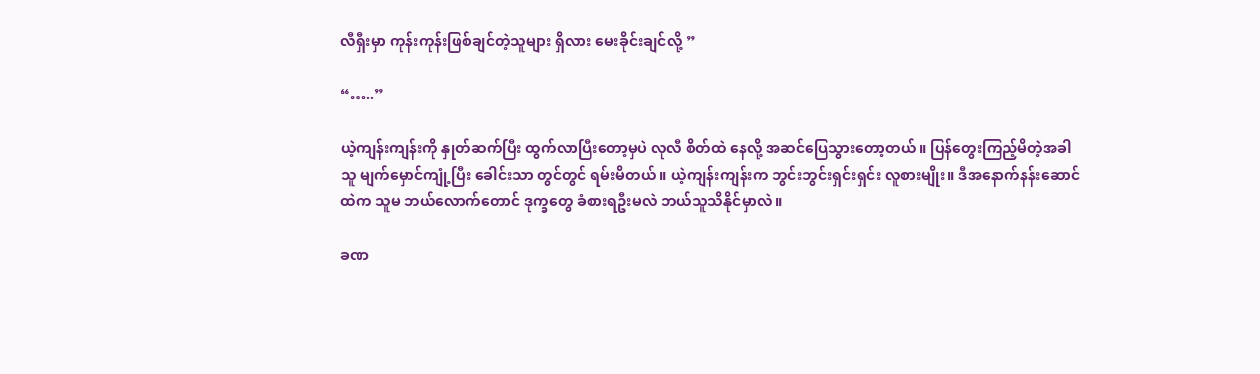လီရှီးမှာ ကုန်းကုန်းဖြစ်ချင်တဲ့သူများ ရှိလား မေးခိုင်းချင်လို့ ”

“…..”

ယဲ့ကျန်းကျန်းကို နှုတ်ဆက်ပြီး ထွက်လာပြီးတော့မှပဲ လုလီ စိတ်ထဲ နေလို့ အဆင်ပြေသွားတော့တယ်။ ပြန်တွေးကြည့်မိတဲ့အခါ သူ မျက်မှောင်ကျုံ့ပြီး ခေါင်းသာ တွင်တွင် ရမ်းမိတယ်။ ယဲ့ကျန်းကျန်းက ဘွင်းဘွင်းရှင်းရှင်း လူစားမျိုး။ ဒီအနောက်နန်းဆောင်ထဲက သူမ ဘယ်လောက်တောင် ဒုက္ခတွေ ခံစားရဦးမလဲ ဘယ်သူသိနိုင်မှာလဲ။

ခဏ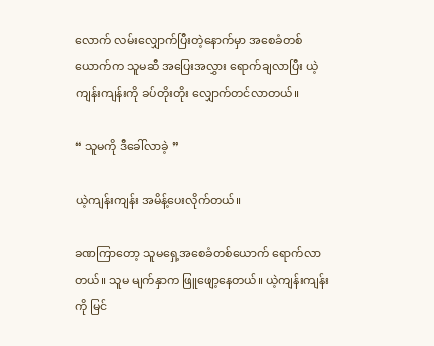လောက် လမ်းလျှောက်ပြီးတဲ့နောက်မှာ အစေခံတစ်ယောက်က သူမဆီ အပြေးအလွှား ရောက်ချလာပြီး ယဲ့ကျန်းကျန်းကို ခပ်တိုးတိုး လျှောက်တင်လာတယ်။

“ သူမကို ဒီခေါ်လာခဲ့ ”

ယဲ့ကျန်းကျန်း အမိန့်ပေးလိုက်တယ်။

ခဏကြာတော့ သူမရှေ့အစေခံတစ်‌ယောက် ရောက်လာတယ်။ သူမ မျက်နှာက ဖြူဖျော့နေတယ်။ ယဲ့ကျန်းကျန်းကို မြင်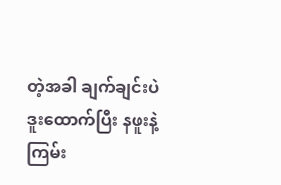တဲ့အခါ ချက်ချင်းပဲ ဒူးထောက်ပြီး နဖူးနဲ့ ကြမ်း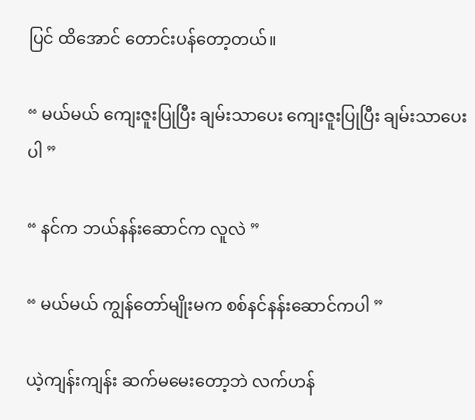ပြင် ထိအောင် တောင်းပန်တော့တယ်။

“ မယ်မယ် ကျေးဇူးပြုပြီး ချမ်းသာပေး ကျေးဇူးပြုပြီး ချမ်းသာပေးပါ ”

“ နင်က ဘယ်နန်းဆောင်က လူလဲ ”

“ မယ်မယ် ကျွန်တော်မျိုးမက စစ်နင်နန်းဆောင်ကပါ ”

ယဲ့ကျန်းကျန်း ဆက်မမေးတော့ဘဲ လက်ဟန်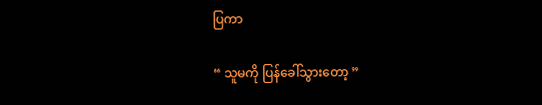ပြကာ

“ သူမကို ပြန်ခေါ်သွားတော့ ”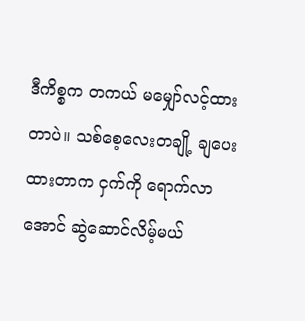ဒီကိစ္စက တကယ် မမျှော်လင့်ထားတာပဲ။ သစ်စေ့လေးတချို့ ချပေးထားတာက ငှက်ကို ရောက်လာအောင် ဆွဲဆောင်လိမ့်မယ်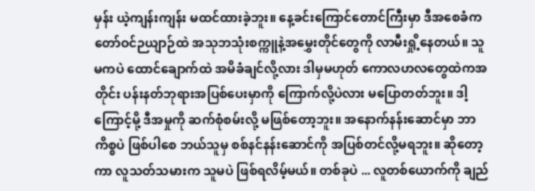မှန်း ယဲ့ကျန်းကျန်း မ‌ထင်ထားခဲ့ဘူး။ နေ့ခင်းကြောင်တောင်ကြီးမှာ ဒီအစေခံက တော်ဝင်ဉယျာဉ်ထဲ အသုဘသုံးစက္ကူနဲ့အမွှေးတိုင်တွေကို လာမီးရှို့နေတယ်။ သူမကပဲ ထောင်ချောက်ထဲ အမိခံချင်လို့လား ဒါမှမဟုတ် ကောလဟလတွေထဲကအတိုင်း ပန်းနတ်ဘုရားအပြစ်ပေးမှာကို ကြောက်လို့ပဲလား မပြောတတ်ဘူး။ ဒါ့ကြောင့်မို့ ဒီအမှုကို ဆက်စုံစမ်းလို့ မဖြစ်တော့ဘူး။ အနောက်နန်းဆောင်မှာ ဘာကိစ္စပဲ ဖြစ်ပါစေ ဘယ်သူမှ စစ်နင်နန်းဆောင်ကို အပြစ်တင်လို့မရဘူး။ ဆိုတော့ကာ လူသတ်သမားက သူမပဲ ဖြစ်ရလိမ့်မယ်။ တစ်ခုပဲ ... လူတစ်ယောက်ကို ချည်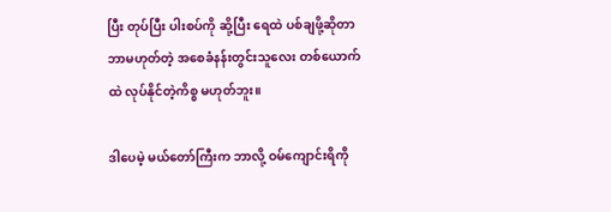ပြီး တုပ်ပြီး ပါးစပ်ကို ဆို့ပြီး ရေထဲ ပစ်ချဖို့ဆိုတာ ဘာမဟုတ်တဲ့ အစေခံနန်းတွင်းသူလေး တစ်‌ယောက်ထဲ လုပ်နိုင်တဲ့ကိစ္စ မဟုတ်ဘူး။

ဒါပေမဲ့ မယ်တော်ကြီးက ဘာလို့ ဝမ်ကျောင်းရိကို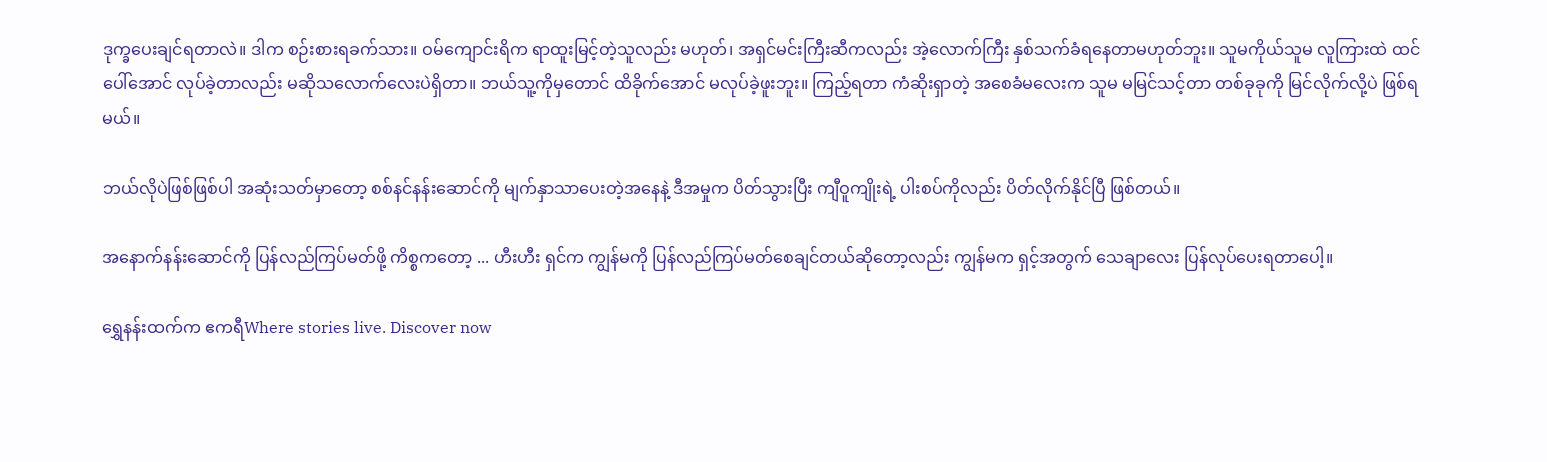ဒုက္ခပေးချင်ရတာလဲ။ ဒါက စဉ်းစားရခက်သား။ ဝမ်ကျောင်းရိက ရာထူးမြင့်တဲ့သူလည်း မဟုတ်၊ အရှင်မင်းကြီးဆီကလည်း အဲ့လောက်ကြီး နှစ်သက်ခံရနေတာမဟုတ်ဘူး။ သူမကိုယ်သူမ လူကြားထဲ ထင်ပေါ်အောင် လုပ်ခဲ့တာလည်း မဆိုသလောက်လေးပဲရှိတာ။ ဘယ်သူ့ကိုမှတောင် ထိခိုက်အောင် မလုပ်ခဲ့ဖူးဘူး။ ကြည့်ရတာ ကံဆိုးရှာတဲ့ အစေခံမလေးက သူမ မမြင်သင့်တာ တစ်ခုခုကို မြင်လိုက်လို့ပဲ ဖြစ်ရမယ်။

ဘယ်လိုပဲဖြစ်ဖြစ်ပါ အဆုံးသတ်မှာတော့ စစ်နင်နန်းဆောင်ကို မျက်နှာသာပေးတဲ့အနေနဲ့ ဒီအမှုက ပိတ်သွားပြီး ကျီဝူကျိုးရဲ့ ပါးစပ်ကိုလည်း ပိတ်လိုက်နိုင်ပြီ ဖြစ်တယ်။

အနောက်နန်းဆောင်ကို ပြန်လည်ကြပ်မတ်ဖို့ ကိစ္စကတော့ ... ဟီးဟီး ရှင်က ကျွန်မကို ပြန်လည်ကြပ်မတ်စေချင်တယ်ဆိုတော့လည်း ကျွန်မက ရှင့်အတွက် သေချာလေး ပြန်လုပ်ပေးရတာပေါ့။

ရွှေနန်းထက်က ဧကရီWhere stories live. Discover now